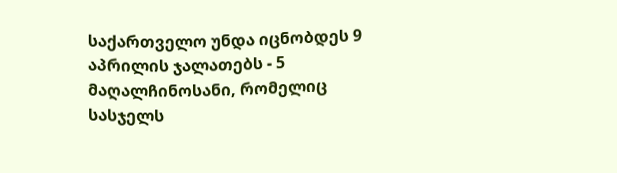საქართველო უნდა იცნობდეს 9 აპრილის ჯალათებს - 5 მაღალჩინოსანი, რომელიც სასჯელს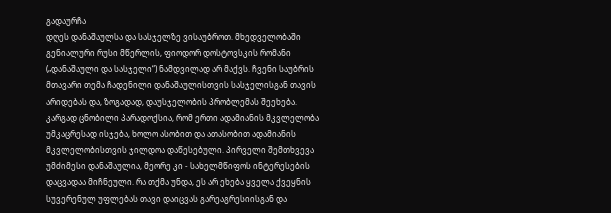გადაურჩა
დღეს დანაშაულსა და სასჯელზე ვისაუბროთ. მხედველობაში გენიალური რუსი მწერლის, ფიოდორ დოსტოვსკის რომანი („დანაშაული და სასჯელი“) ნამდვილად არ მაქვს. ჩვენი საუბრის მთავარი თემა ჩადენილი დანაშაულისთვის სასჯელისგან თავის არიდებას და, ზოგადად, დაუსჯელობის პრობლემას შეეხება.
კარგად ცნობილი პარადოქსია, რომ ერთი ადამიანის მკვლელობა უმკაცრესად ისჯება, ხოლო ასობით და ათასობით ადამიანის მკვლელობისთვის ჯილდოა დაწესებული. პირველი შემთხვევა უმძიმესი დანაშაულია, მეორე კი - სახელმწიფოს ინტერესების დაცვადაა მიჩნეული. რა თქმა უნდა, ეს არ ეხება ყველა ქვეყნის სუვერენულ უფლებას თავი დაიცვას გარეაგრესიისგან და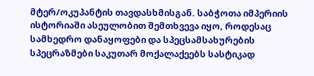მტერ/ოკუპანტის თავდასხმისგან. საბჭოთა იმპერიის ისტორიაში ასეულობით შემთხვევა იყო, როდესაც სამხედრო დანაყოფები და სპეცსამსახურების სპეცრაზმები საკუთარ მოქალაქეებს სასტიკად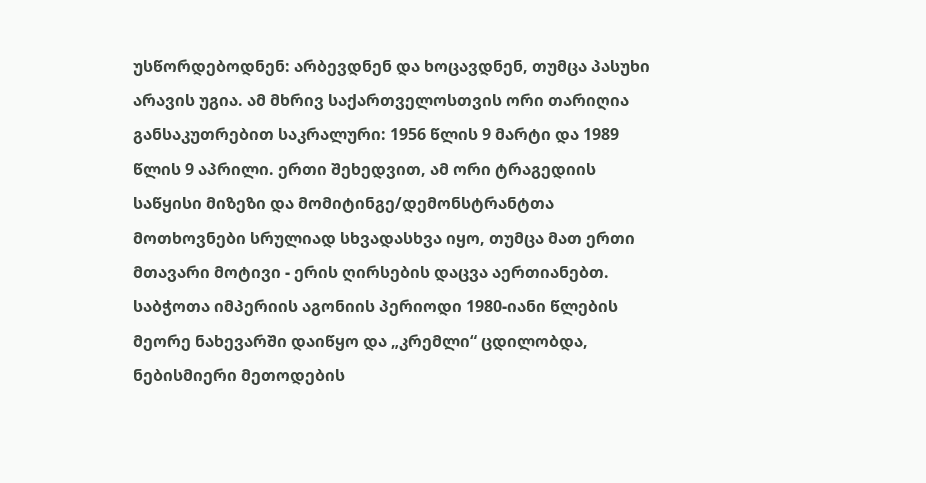უსწორდებოდნენ: არბევდნენ და ხოცავდნენ, თუმცა პასუხი არავის უგია. ამ მხრივ საქართველოსთვის ორი თარიღია განსაკუთრებით საკრალური: 1956 წლის 9 მარტი და 1989 წლის 9 აპრილი. ერთი შეხედვით, ამ ორი ტრაგედიის საწყისი მიზეზი და მომიტინგე/დემონსტრანტთა მოთხოვნები სრულიად სხვადასხვა იყო, თუმცა მათ ერთი მთავარი მოტივი - ერის ღირსების დაცვა აერთიანებთ.
საბჭოთა იმპერიის აგონიის პერიოდი 1980-იანი წლების მეორე ნახევარში დაიწყო და „კრემლი“ ცდილობდა, ნებისმიერი მეთოდების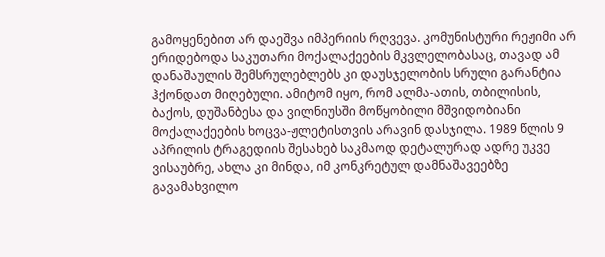გამოყენებით არ დაეშვა იმპერიის რღვევა. კომუნისტური რეჟიმი არ ერიდებოდა საკუთარი მოქალაქეების მკვლელობასაც, თავად ამ დანაშაულის შემსრულებლებს კი დაუსჯელობის სრული გარანტია ჰქონდათ მიღებული. ამიტომ იყო, რომ ალმა-ათის, თბილისის, ბაქოს, დუშანბესა და ვილნიუსში მოწყობილი მშვიდობიანი მოქალაქეების ხოცვა-ჟლეტისთვის არავინ დასჯილა. 1989 წლის 9 აპრილის ტრაგედიის შესახებ საკმაოდ დეტალურად ადრე უკვე ვისაუბრე, ახლა კი მინდა, იმ კონკრეტულ დამნაშავეებზე გავამახვილო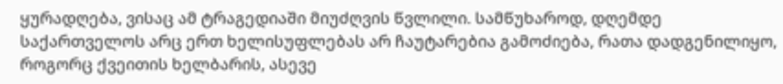ყურადღება, ვისაც ამ ტრაგედიაში მიუძღვის წვლილი. სამწუხაროდ, დღემდე საქართველოს არც ერთ ხელისუფლებას არ ჩაუტარებია გამოძიება, რათა დადგენილიყო, როგორც ქვეითის ხელბარის, ასევე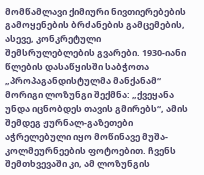მომწამლავი ქიმიური ნივთიერებების გამოყენების ბრძანების გამცემების, ასევე, კონკრეტული შემსრულებლების გვარები. 1930-იანი წლების დასაწყისში საბჭოთა „პროპაგანდისტულმა მანქანამ“ მორიგი ლოზუნგი შექმნა: „ქვეყანა უნდა იცნობდეს თავის გმირებს“, ამის შემდეგ ჟურნალ-გაზეთები აჭრელებული იყო მოწინავე მუშა-კოლმეურნეების ფოტოებით. ჩვენს შემთხვევაში კი, ამ ლოზუნგის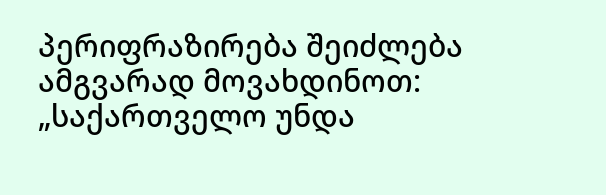პერიფრაზირება შეიძლება ამგვარად მოვახდინოთ: „საქართველო უნდა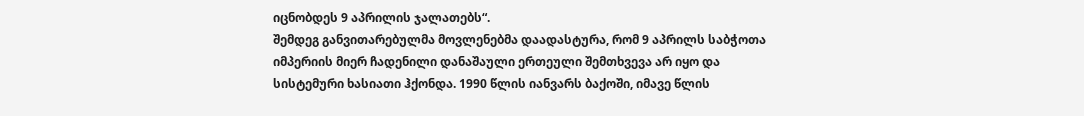იცნობდეს 9 აპრილის ჯალათებს“.
შემდეგ განვითარებულმა მოვლენებმა დაადასტურა, რომ 9 აპრილს საბჭოთა იმპერიის მიერ ჩადენილი დანაშაული ერთეული შემთხვევა არ იყო და სისტემური ხასიათი ჰქონდა. 1990 წლის იანვარს ბაქოში, იმავე წლის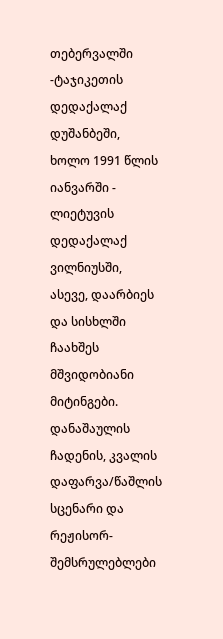თებერვალში -ტაჯიკეთის დედაქალაქ დუშანბეში, ხოლო 1991 წლის იანვარში - ლიეტუვის დედაქალაქ ვილნიუსში, ასევე, დაარბიეს და სისხლში ჩაახშეს მშვიდობიანი მიტინგები. დანაშაულის ჩადენის, კვალის დაფარვა/წაშლის სცენარი და რეჟისორ-შემსრულებლები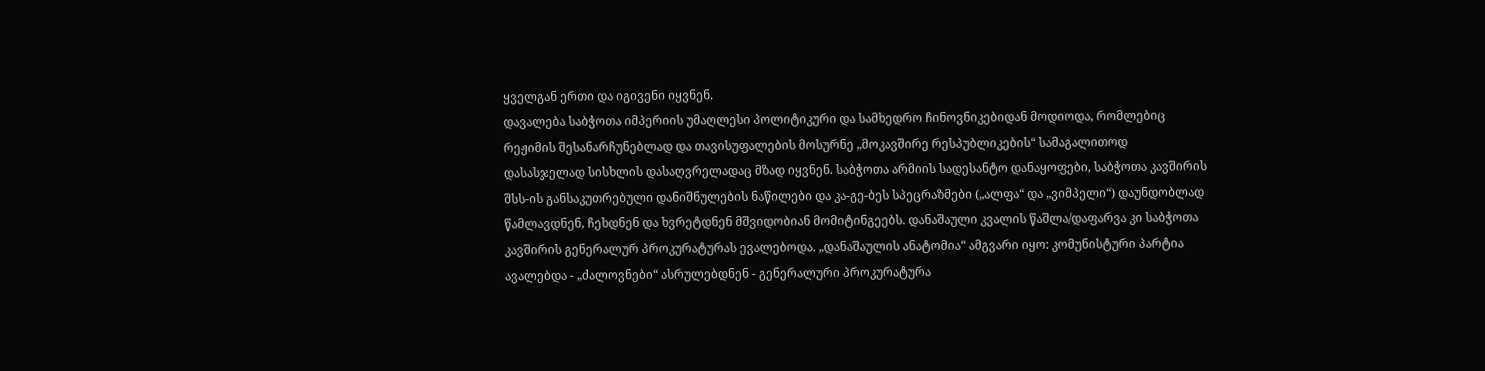ყველგან ერთი და იგივენი იყვნენ.
დავალება საბჭოთა იმპერიის უმაღლესი პოლიტიკური და სამხედრო ჩინოვნიკებიდან მოდიოდა, რომლებიც რეჟიმის შესანარჩუნებლად და თავისუფალების მოსურნე „მოკავშირე რესპუბლიკების“ სამაგალითოდ დასასჯელად სისხლის დასაღვრელადაც მზად იყვნენ. საბჭოთა არმიის სადესანტო დანაყოფები, საბჭოთა კავშირის შსს-ის განსაკუთრებული დანიშნულების ნაწილები და კა-გე-ბეს სპეცრაზმები („ალფა“ და „ვიმპელი“) დაუნდობლად წამლავდნენ, ჩეხდნენ და ხვრეტდნენ მშვიდობიან მომიტინგეებს. დანაშაული კვალის წაშლა/დაფარვა კი საბჭოთა კავშირის გენერალურ პროკურატურას ევალებოდა. „დანაშაულის ანატომია“ ამგვარი იყო: კომუნისტური პარტია ავალებდა - „ძალოვნები“ ასრულებდნენ - გენერალური პროკურატურა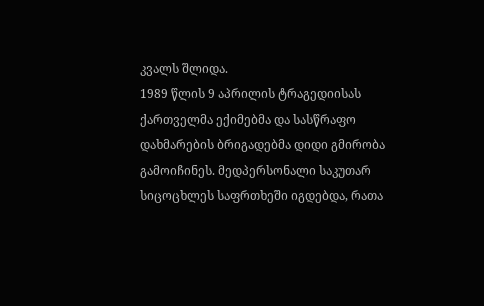კვალს შლიდა.
1989 წლის 9 აპრილის ტრაგედიისას ქართველმა ექიმებმა და სასწრაფო დახმარების ბრიგადებმა დიდი გმირობა გამოიჩინეს. მედპერსონალი საკუთარ სიცოცხლეს საფრთხეში იგდებდა, რათა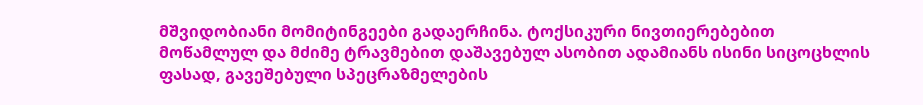მშვიდობიანი მომიტინგეები გადაერჩინა. ტოქსიკური ნივთიერებებით მოწამლულ და მძიმე ტრავმებით დაშავებულ ასობით ადამიანს ისინი სიცოცხლის ფასად, გავეშებული სპეცრაზმელების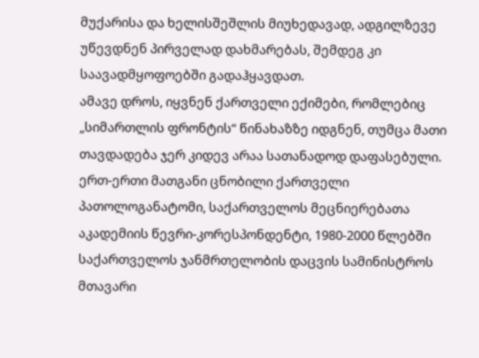მუქარისა და ხელისშეშლის მიუხედავად, ადგილზევე უწევდნენ პირველად დახმარებას, შემდეგ კი საავადმყოფოებში გადაჰყავდათ.
ამავე დროს, იყვნენ ქართველი ექიმები, რომლებიც „სიმართლის ფრონტის“ წინახაზზე იდგნენ, თუმცა მათი თავდადება ჯერ კიდევ არაა სათანადოდ დაფასებული. ერთ-ერთი მათგანი ცნობილი ქართველი პათოლოგანატომი, საქართველოს მეცნიერებათა აკადემიის წევრი-კორესპონდენტი, 1980-2000 წლებში საქართველოს ჯანმრთელობის დაცვის სამინისტროს მთავარი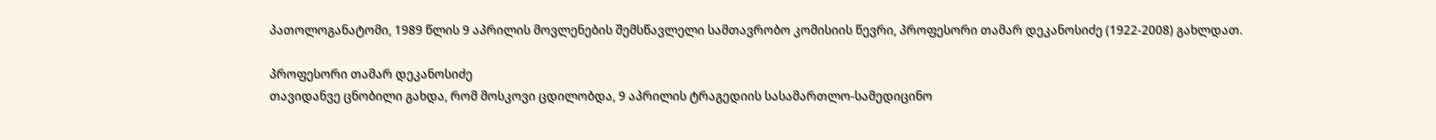პათოლოგანატომი, 1989 წლის 9 აპრილის მოვლენების შემსწავლელი სამთავრობო კომისიის წევრი, პროფესორი თამარ დეკანოსიძე (1922-2008) გახლდათ.

პროფესორი თამარ დეკანოსიძე
თავიდანვე ცნობილი გახდა, რომ მოსკოვი ცდილობდა, 9 აპრილის ტრაგედიის სასამართლო-სამედიცინო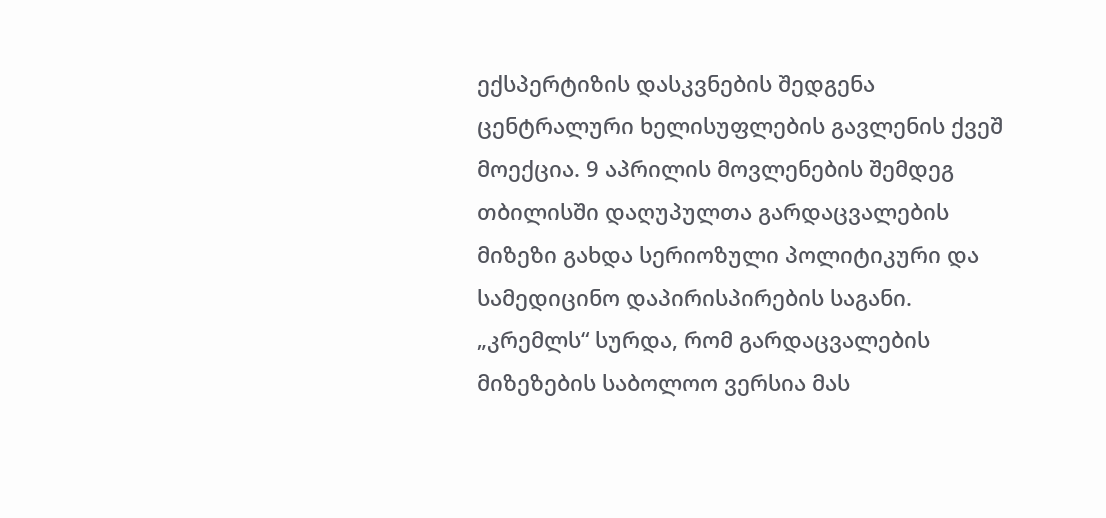ექსპერტიზის დასკვნების შედგენა ცენტრალური ხელისუფლების გავლენის ქვეშ მოექცია. 9 აპრილის მოვლენების შემდეგ თბილისში დაღუპულთა გარდაცვალების მიზეზი გახდა სერიოზული პოლიტიკური და სამედიცინო დაპირისპირების საგანი. „კრემლს“ სურდა, რომ გარდაცვალების მიზეზების საბოლოო ვერსია მას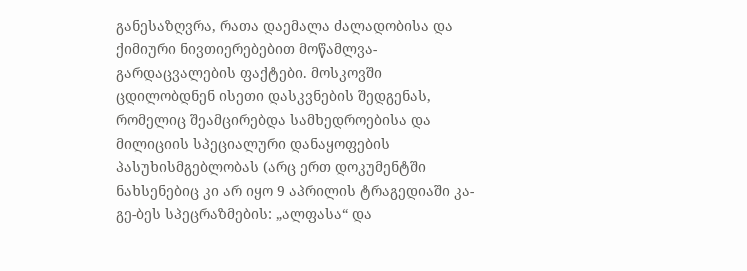განესაზღვრა, რათა დაემალა ძალადობისა და ქიმიური ნივთიერებებით მოწამლვა-გარდაცვალების ფაქტები. მოსკოვში ცდილობდნენ ისეთი დასკვნების შედგენას, რომელიც შეამცირებდა სამხედროებისა და მილიციის სპეციალური დანაყოფების პასუხისმგებლობას (არც ერთ დოკუმენტში ნახსენებიც კი არ იყო 9 აპრილის ტრაგედიაში კა-გე-ბეს სპეცრაზმების: „ალფასა“ და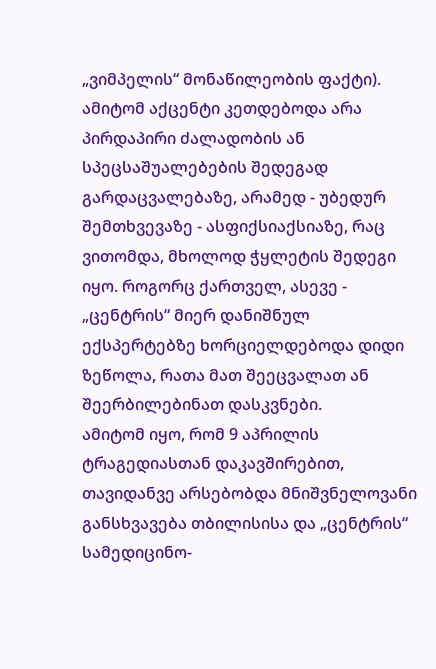„ვიმპელის“ მონაწილეობის ფაქტი). ამიტომ აქცენტი კეთდებოდა არა პირდაპირი ძალადობის ან სპეცსაშუალებების შედეგად გარდაცვალებაზე, არამედ - უბედურ შემთხვევაზე - ასფიქსიაქსიაზე, რაც ვითომდა, მხოლოდ ჭყლეტის შედეგი იყო. როგორც ქართველ, ასევე - „ცენტრის“ მიერ დანიშნულ ექსპერტებზე ხორციელდებოდა დიდი ზეწოლა, რათა მათ შეეცვალათ ან შეერბილებინათ დასკვნები.
ამიტომ იყო, რომ 9 აპრილის ტრაგედიასთან დაკავშირებით, თავიდანვე არსებობდა მნიშვნელოვანი განსხვავება თბილისისა და „ცენტრის“ სამედიცინო-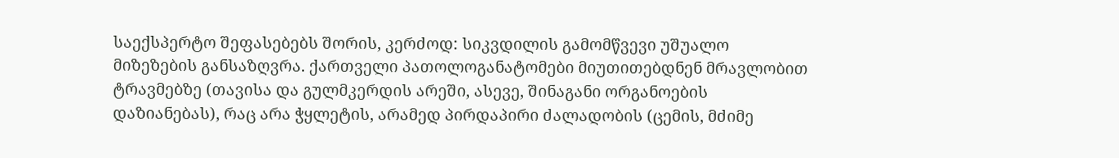საექსპერტო შეფასებებს შორის, კერძოდ: სიკვდილის გამომწვევი უშუალო მიზეზების განსაზღვრა. ქართველი პათოლოგანატომები მიუთითებდნენ მრავლობით ტრავმებზე (თავისა და გულმკერდის არეში, ასევე, შინაგანი ორგანოების დაზიანებას), რაც არა ჭყლეტის, არამედ პირდაპირი ძალადობის (ცემის, მძიმე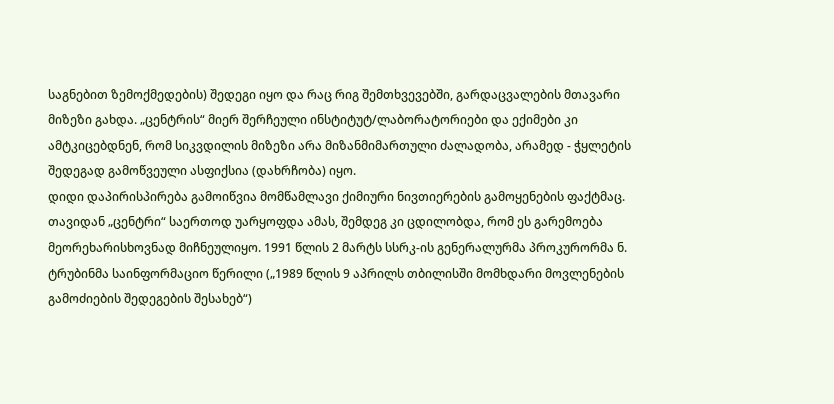საგნებით ზემოქმედების) შედეგი იყო და რაც რიგ შემთხვევებში, გარდაცვალების მთავარი მიზეზი გახდა. „ცენტრის“ მიერ შერჩეული ინსტიტუტ/ლაბორატორიები და ექიმები კი ამტკიცებდნენ, რომ სიკვდილის მიზეზი არა მიზანმიმართული ძალადობა, არამედ - ჭყლეტის შედეგად გამოწვეული ასფიქსია (დახრჩობა) იყო.
დიდი დაპირისპირება გამოიწვია მომწამლავი ქიმიური ნივთიერების გამოყენების ფაქტმაც. თავიდან „ცენტრი“ საერთოდ უარყოფდა ამას, შემდეგ კი ცდილობდა, რომ ეს გარემოება მეორეხარისხოვნად მიჩნეულიყო. 1991 წლის 2 მარტს სსრკ-ის გენერალურმა პროკურორმა ნ. ტრუბინმა საინფორმაციო წერილი („1989 წლის 9 აპრილს თბილისში მომხდარი მოვლენების გამოძიების შედეგების შესახებ“)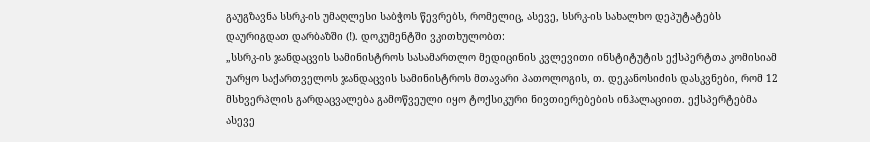გაუგზავნა სსრკ-ის უმაღლესი საბჭოს წევრებს, რომელიც, ასევე, სსრკ-ის სახალხო დეპუტატებს დაურიგდათ დარბაზში (!). დოკუმენტში ვკითხულობთ:
„სსრკ-ის ჯანდაცვის სამინისტროს სასამართლო მედიცინის კვლევითი ინსტიტუტის ექსპერტთა კომისიამ უარყო საქართველოს ჯანდაცვის სამინისტროს მთავარი პათოლოგის, თ. დეკანოსიძის დასკვნები, რომ 12 მსხვერპლის გარდაცვალება გამოწვეული იყო ტოქსიკური ნივთიერებების ინჰალაციით. ექსპერტებმა ასევე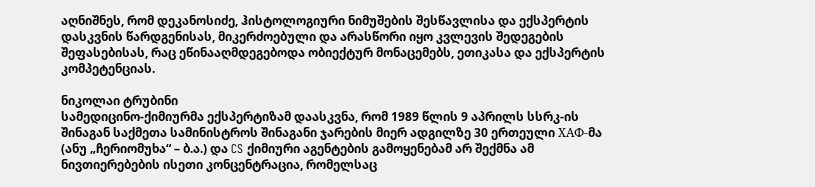აღნიშნეს, რომ დეკანოსიძე, ჰისტოლოგიური ნიმუშების შესწავლისა და ექსპერტის დასკვნის წარდგენისას, მიკერძოებული და არასწორი იყო კვლევის შედეგების შეფასებისას, რაც ეწინააღმდეგებოდა ობიექტურ მონაცემებს, ეთიკასა და ექსპერტის კომპეტენციას.

ნიკოლაი ტრუბინი
სამედიცინო-ქიმიურმა ექსპერტიზამ დაასკვნა, რომ 1989 წლის 9 აპრილს სსრკ-ის შინაგან საქმეთა სამინისტროს შინაგანი ჯარების მიერ ადგილზე 30 ერთეული ХАФ-მა (ანუ „ჩერიომუხა“ – ბ.ა.) და CS ქიმიური აგენტების გამოყენებამ არ შექმნა ამ ნივთიერებების ისეთი კონცენტრაცია, რომელსაც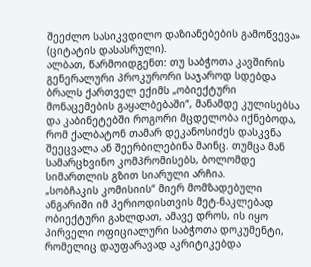შეეძლო სასიკვდილო დაზიანებების გამოწვევა» (ციტატის დასასრული).
ალბათ, წარმოიდგენთ: თუ საბჭოთა კავშირის გენერალური პროკურორი საჯაროდ სდებდა ბრალს ქართველ ექიმს „ობიექტური მონაცემების გაყალბებაში“, მანამდე კულისებსა და კაბინეტებში როგორი მცდელობა იქნებოდა, რომ ქალბატონ თამარ დეკანოსიძეს დასკვნა შეეცვალა ან შეერბილებინა მაინც. თუმცა მან სამარცხვინო კომპრომისებს, ბოლომდე სიმართლის გზით სიარული არჩია.
„სობჩაკის კომისიის“ მიერ მომზადებული ანგარიში იმ პერიოდისთვის მეტ-ნაკლებად ობიექტური გახლდათ, ამავე დროს, ის იყო პირველი ოფიციალური საბჭოთა დოკუმენტი, რომელიც დაუფარავად აკრიტიკებდა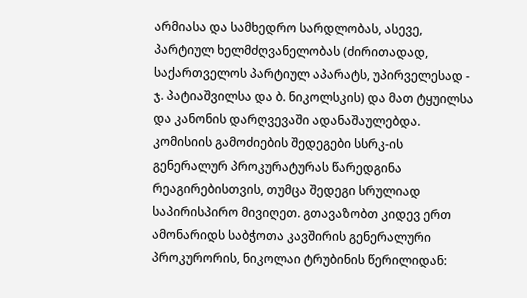არმიასა და სამხედრო სარდლობას, ასევე, პარტიულ ხელმძღვანელობას (ძირითადად, საქართველოს პარტიულ აპარატს, უპირველესად - ჯ. პატიაშვილსა და ბ. ნიკოლსკის) და მათ ტყუილსა და კანონის დარღვევაში ადანაშაულებდა. კომისიის გამოძიების შედეგები სსრკ-ის გენერალურ პროკურატურას წარედგინა რეაგირებისთვის, თუმცა შედეგი სრულიად საპირისპირო მივიღეთ. გთავაზობთ კიდევ ერთ ამონარიდს საბჭოთა კავშირის გენერალური პროკურორის, ნიკოლაი ტრუბინის წერილიდან: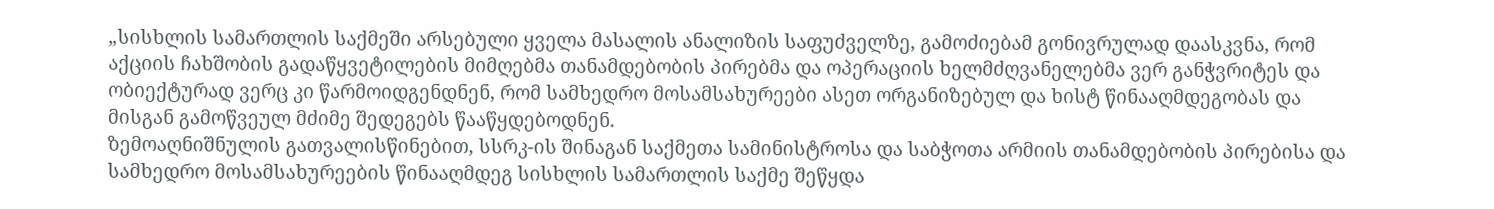„სისხლის სამართლის საქმეში არსებული ყველა მასალის ანალიზის საფუძველზე, გამოძიებამ გონივრულად დაასკვნა, რომ აქციის ჩახშობის გადაწყვეტილების მიმღებმა თანამდებობის პირებმა და ოპერაციის ხელმძღვანელებმა ვერ განჭვრიტეს და ობიექტურად ვერც კი წარმოიდგენდნენ, რომ სამხედრო მოსამსახურეები ასეთ ორგანიზებულ და ხისტ წინააღმდეგობას და მისგან გამოწვეულ მძიმე შედეგებს წააწყდებოდნენ.
ზემოაღნიშნულის გათვალისწინებით, სსრკ-ის შინაგან საქმეთა სამინისტროსა და საბჭოთა არმიის თანამდებობის პირებისა და სამხედრო მოსამსახურეების წინააღმდეგ სისხლის სამართლის საქმე შეწყდა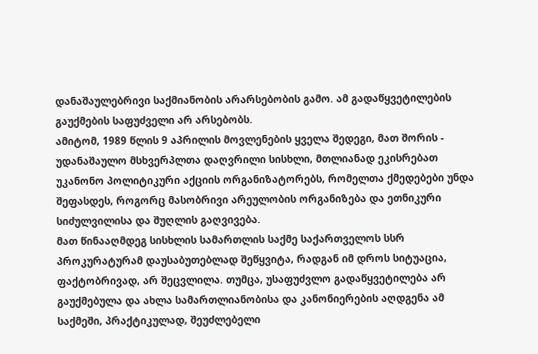დანაშაულებრივი საქმიანობის არარსებობის გამო. ამ გადაწყვეტილების გაუქმების საფუძველი არ არსებობს.
ამიტომ, 1989 წლის 9 აპრილის მოვლენების ყველა შედეგი, მათ შორის - უდანაშაულო მსხვერპლთა დაღვრილი სისხლი, მთლიანად ეკისრებათ უკანონო პოლიტიკური აქციის ორგანიზატორებს, რომელთა ქმედებები უნდა შეფასდეს, როგორც მასობრივი არეულობის ორგანიზება და ეთნიკური სიძულვილისა და შუღლის გაღვივება.
მათ წინააღმდეგ სისხლის სამართლის საქმე საქართველოს სსრ პროკურატურამ დაუსაბუთებლად შეწყვიტა, რადგან იმ დროს სიტუაცია, ფაქტობრივად, არ შეცვლილა. თუმცა, უსაფუძვლო გადაწყვეტილება არ გაუქმებულა და ახლა სამართლიანობისა და კანონიერების აღდგენა ამ საქმეში, პრაქტიკულად, შეუძლებელი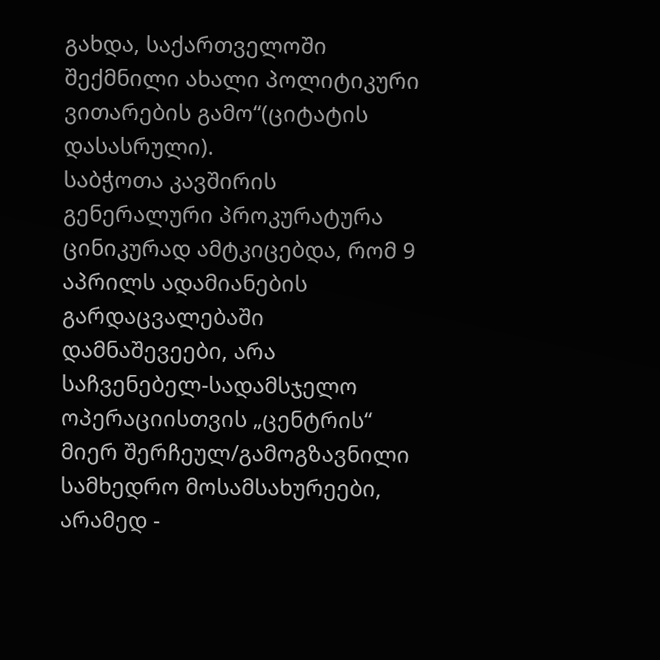გახდა, საქართველოში შექმნილი ახალი პოლიტიკური ვითარების გამო“(ციტატის დასასრული).
საბჭოთა კავშირის გენერალური პროკურატურა ცინიკურად ამტკიცებდა, რომ 9 აპრილს ადამიანების გარდაცვალებაში დამნაშევეები, არა საჩვენებელ-სადამსჯელო ოპერაციისთვის „ცენტრის“ მიერ შერჩეულ/გამოგზავნილი სამხედრო მოსამსახურეები, არამედ -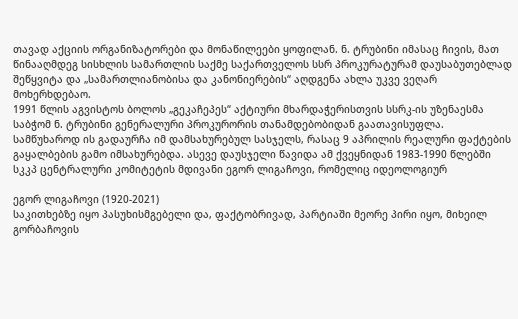თავად აქციის ორგანიზატორები და მონაწილეები ყოფილან. ნ. ტრუბინი იმასაც ჩივის, მათ წინააღმდეგ სისხლის სამართლის საქმე საქართველოს სსრ პროკურატურამ დაუსაბუთებლად შეწყვიტა და „სამართლიანობისა და კანონიერების“ აღდგენა ახლა უკვე ვეღარ მოხერხდებაო.
1991 წლის აგვისტოს ბოლოს „გეკაჩეპეს“ აქტიური მხარდაჭერისთვის სსრკ-ის უზენაესმა საბჭომ ნ. ტრუბინი გენერალური პროკურორის თანამდებობიდან გაათავისუფლა. სამწუხაროდ ის გადაურჩა იმ დამსახურებულ სასჯელს, რასაც 9 აპრილის რეალური ფაქტების გაყალბების გამო იმსახურებდა. ასევე დაუსჯელი წავიდა ამ ქვეყნიდან 1983-1990 წლებში სკკპ ცენტრალური კომიტეტის მდივანი ეგორ ლიგაჩოვი, რომელიც იდეოლოგიურ

ეგორ ლიგაჩოვი (1920-2021)
საკითხებზე იყო პასუხისმგებელი და, ფაქტობრივად, პარტიაში მეორე პირი იყო, მიხეილ გორბაჩოვის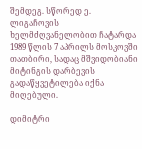შემდეგ. სწორედ ე. ლიგაჩოვის ხელმძღვანელობით ჩატარდა 1989 წლის 7 აპრილს მოსკოვში თათბირი, სადაც მშვიდობიანი მიტინგის დარბევის გადაწყვეტილება იქნა მიღებული.

დიმიტრი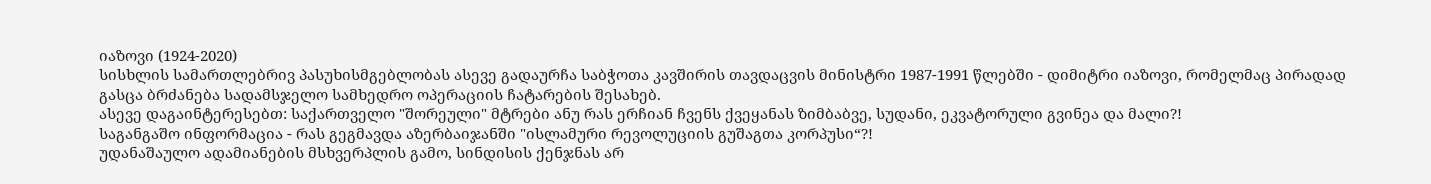იაზოვი (1924-2020)
სისხლის სამართლებრივ პასუხისმგებლობას ასევე გადაურჩა საბჭოთა კავშირის თავდაცვის მინისტრი 1987-1991 წლებში - დიმიტრი იაზოვი, რომელმაც პირადად გასცა ბრძანება სადამსჯელო სამხედრო ოპერაციის ჩატარების შესახებ.
ასევე დაგაინტერესებთ: საქართველო "შორეული" მტრები ანუ რას ერჩიან ჩვენს ქვეყანას ზიმბაბვე, სუდანი, ეკვატორული გვინეა და მალი?!
საგანგაშო ინფორმაცია - რას გეგმავდა აზერბაიჯანში "ისლამური რევოლუციის გუშაგთა კორპუსი“?!
უდანაშაულო ადამიანების მსხვერპლის გამო, სინდისის ქენჯნას არ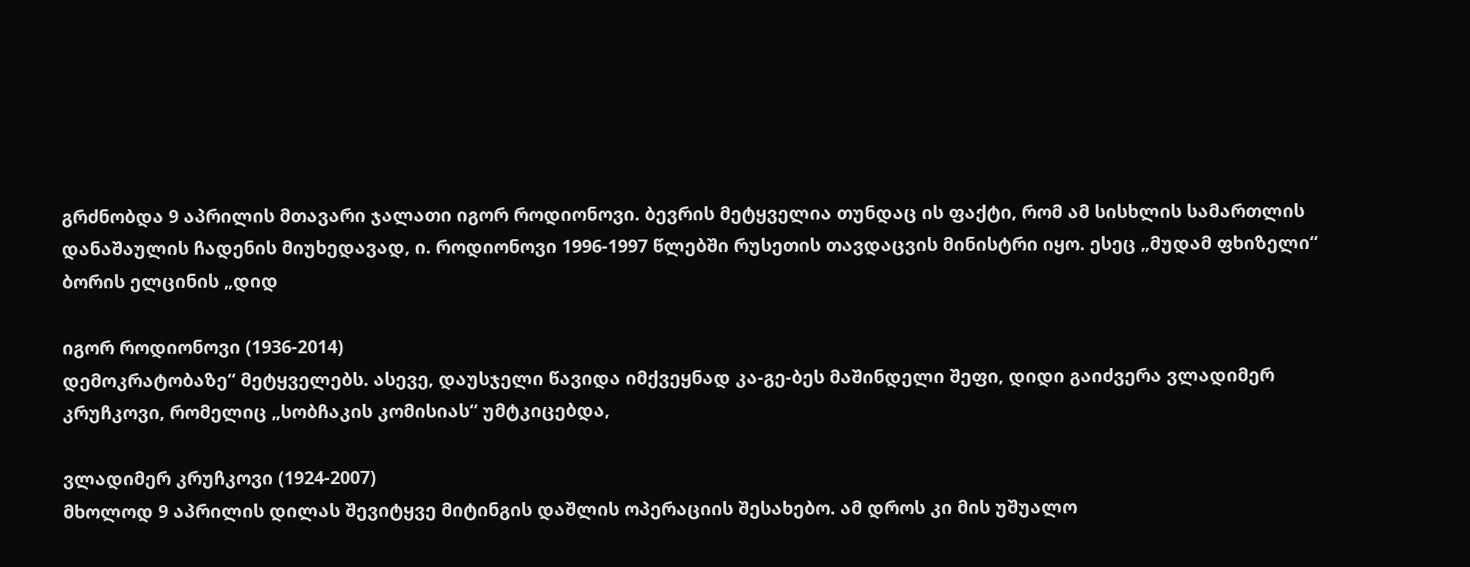გრძნობდა 9 აპრილის მთავარი ჯალათი იგორ როდიონოვი. ბევრის მეტყველია თუნდაც ის ფაქტი, რომ ამ სისხლის სამართლის დანაშაულის ჩადენის მიუხედავად, ი. როდიონოვი 1996-1997 წლებში რუსეთის თავდაცვის მინისტრი იყო. ესეც „მუდამ ფხიზელი“ ბორის ელცინის „დიდ

იგორ როდიონოვი (1936-2014)
დემოკრატობაზე“ მეტყველებს. ასევე, დაუსჯელი წავიდა იმქვეყნად კა-გე-ბეს მაშინდელი შეფი, დიდი გაიძვერა ვლადიმერ კრუჩკოვი, რომელიც „სობჩაკის კომისიას“ უმტკიცებდა,

ვლადიმერ კრუჩკოვი (1924-2007)
მხოლოდ 9 აპრილის დილას შევიტყვე მიტინგის დაშლის ოპერაციის შესახებო. ამ დროს კი მის უშუალო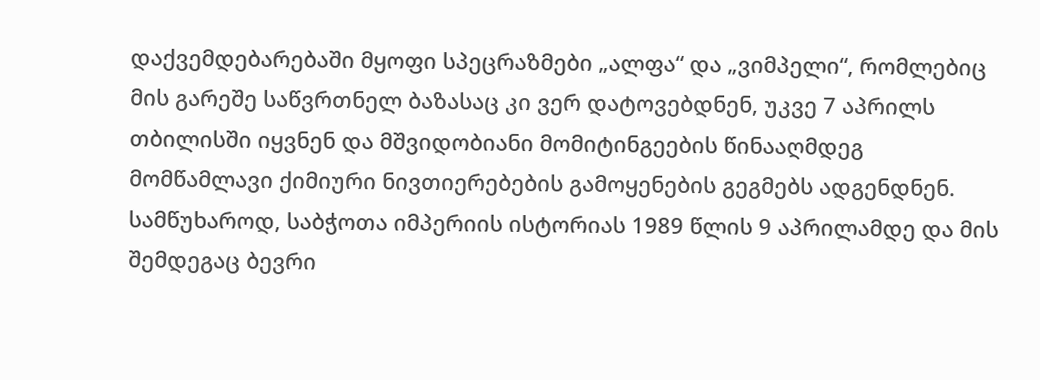დაქვემდებარებაში მყოფი სპეცრაზმები „ალფა“ და „ვიმპელი“, რომლებიც მის გარეშე საწვრთნელ ბაზასაც კი ვერ დატოვებდნენ, უკვე 7 აპრილს თბილისში იყვნენ და მშვიდობიანი მომიტინგეების წინააღმდეგ მომწამლავი ქიმიური ნივთიერებების გამოყენების გეგმებს ადგენდნენ.
სამწუხაროდ, საბჭოთა იმპერიის ისტორიას 1989 წლის 9 აპრილამდე და მის შემდეგაც ბევრი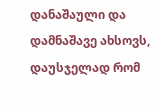დანაშაული და დამნაშავე ახსოვს, დაუსჯელად რომ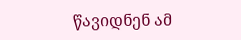წავიდნენ ამ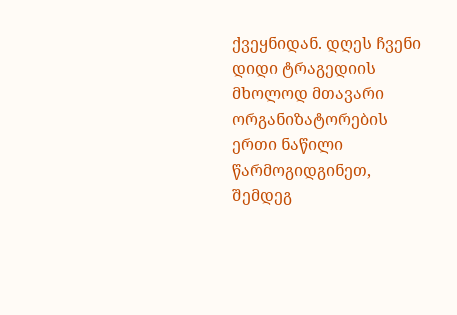ქვეყნიდან. დღეს ჩვენი დიდი ტრაგედიის მხოლოდ მთავარი ორგანიზატორების ერთი ნაწილი წარმოგიდგინეთ, შემდეგ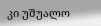კი უშუალო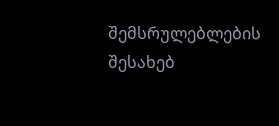შემსრულებლების შესახებ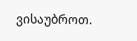ვისაუბროთ.